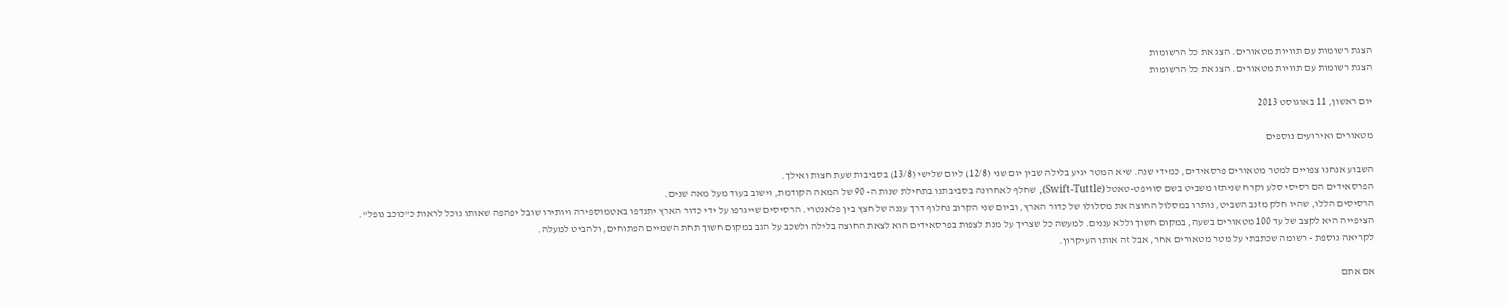הצגת רשומות עם תוויות מטאורים. הצג את כל הרשומות
הצגת רשומות עם תוויות מטאורים. הצג את כל הרשומות

יום ראשון, 11 באוגוסט 2013

מטאורים ואירועים נוספים

השבוע אנחנו צפויים למטר מטאורים פרסאידים, כמידי שנה. שיא המטר יגיע בלילה שבין יום שני (12/8) ליום שלישי (13/8) בסביבות שעת חצות ואילך.
הפרסאידים הם רסיסי סלע וקרח שניתזו משביט בשם סוויפט-טאטל (Swift-Tuttle), שחלף לאחרונה בסביבתנו בתחילת שנות ה- 90 של המאה הקודמת, וישוב בעוד מעל מאה שנים.
הרסיסים הללו, שהיו חלק מזנב השביט, נותרו במסלול החוצה את מסלולו של כדור הארץ, וביום שני הקרוב נחלוף דרך עננה של חצץ בין פלאנטרי. הרסיסים שייגרפו על ידי כדור הארץ יתנדפו באטמוספירה ויותירו שובל יפהפה שאותו נוכל לראות כ"כוכב נופל".
הציפייה היא לקצב של עד 100 מטאורים בשעה, במקום חשוך וללא עננים. למעשה כל שצריך על מנת לצפות בפרסאידים הוא לצאת החוצה בלילה ולשכב על הגב במקום חשוך תחת השמיים הפתוחים, ולהביט למעלה.
לקריאה נוספת - רשומה שכתבתי על מטר מטאורים אחר, אבל זה אותו העיקרון.

אם אתם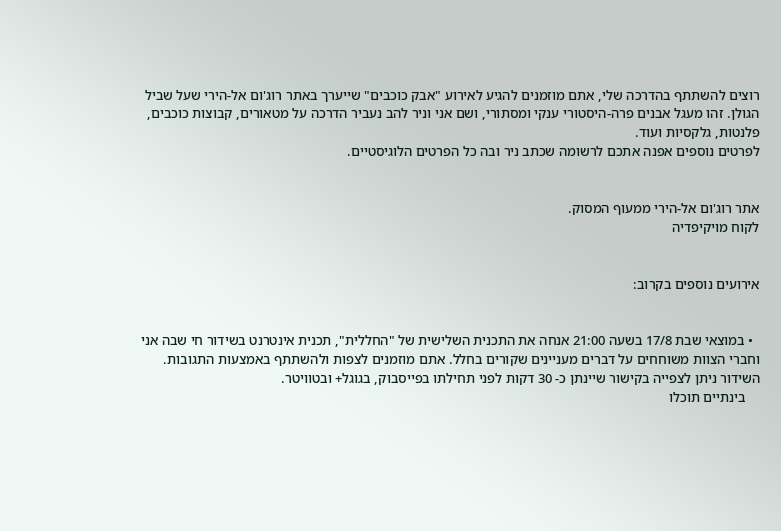רוצים להשתתף בהדרכה שלי, אתם מוזמנים להגיע לאירוע "אבק כוכבים" שייערך באתר רוג'ום אל-הירי שעל שביל הגולן. זהו מעגל אבנים פרה-היסטורי ענקי ומסתורי, ושם אני וניר להב נעביר הדרכה על מטאורים, קבוצות כוכבים, פלנטות, גלקסיות ועוד.
לפרטים נוספים אפנה אתכם לרשומה שכתב ניר ובה כל הפרטים הלוגיסטיים.


אתר רוג'ום אל-הירי ממעוף המסוק.
לקוח מויקיפדיה


אירועים נוספים בקרוב:


  • במוצאי שבת 17/8 בשעה 21:00 אנחה את התכנית השלישית של "החללית", תכנית אינטרנט בשידור חי שבה אני וחברי הצוות משוחחים על דברים מעניינים שקורים בחלל. אתם מוזמנים לצפות ולהשתתף באמצעות התגובות. השידור ניתן לצפייה בקישור שיינתן כ- 30 דקות לפני תחילתו בפייסבוק, בגוגל+ ובטוויטר.
    בינתיים תוכלו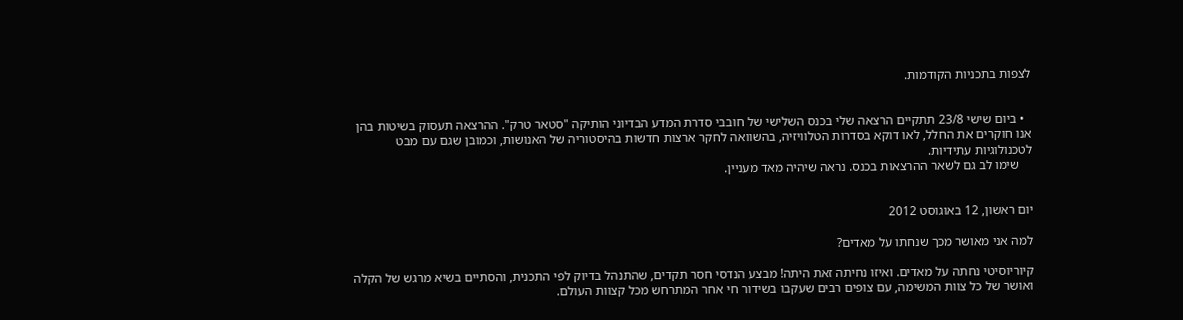לצפות בתכניות הקודמות.


  • ביום שישי 23/8 תתקיים הרצאה שלי בכנס השלישי של חובבי סדרת המדע הבדיוני הותיקה "סטאר טרק". ההרצאה תעסוק בשיטות בהן אנו חוקרים את החלל, לאו דוקא בסדרות הטלוויזיה, בהשוואה לחקר ארצות חדשות בהיסטוריה של האנושות, וכמובן שגם עם מבט לטכנולוגיות עתידיות.
    שימו לב גם לשאר ההרצאות בכנס. נראה שיהיה מאד מעניין.


יום ראשון, 12 באוגוסט 2012

למה אני מאושר מכך שנחתו על מאדים?

קיוריוסיטי נחתה על מאדים. ואיזו נחיתה זאת היתה! מבצע הנדסי חסר תקדים, שהתנהל בדיוק לפי התכנית, והסתיים בשיא מרגש של הקלה ואושר של כל צוות המשימה, עם צופים רבים שעקבו בשידור חי אחר המתרחש מכל קצוות העולם.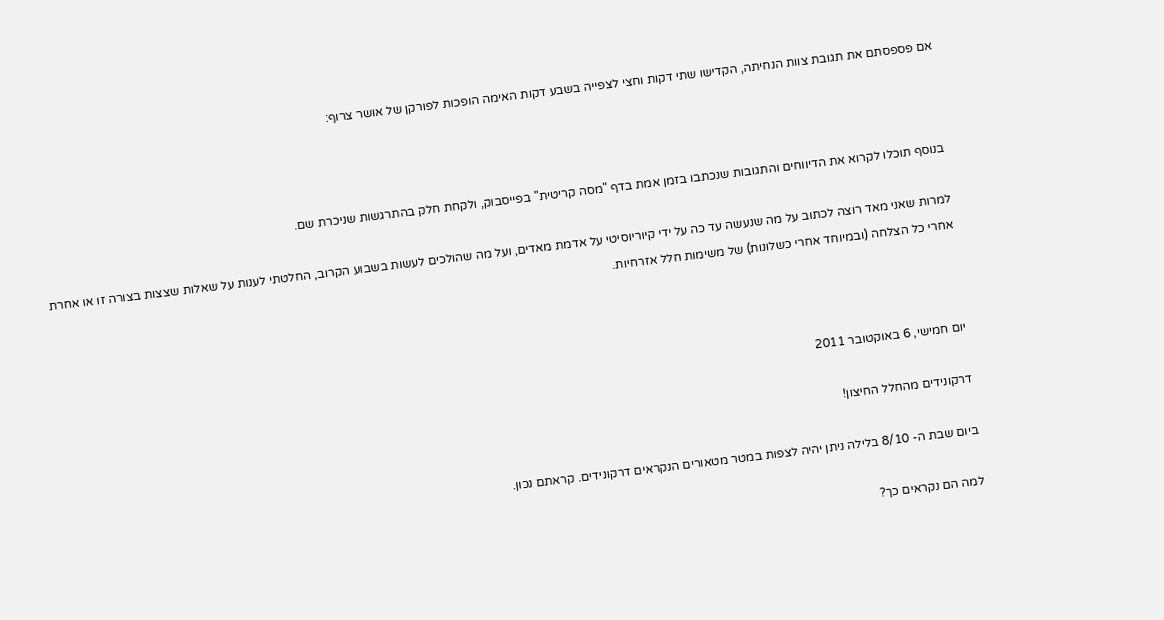אם פספסתם את תגובת צוות הנחיתה, הקדישו שתי דקות וחצי לצפייה בשבע דקות האימה הופכות לפורקן של אושר צרוף:



בנוסף תוכלו לקרוא את הדיווחים והתגובות שנכתבו בזמן אמת בדף "מסה קריטית" בפייסבוק, ולקחת חלק בהתרגשות שניכרת שם.

למרות שאני מאד רוצה לכתוב על מה שנעשה עד כה על ידי קיוריוסיטי על אדמת מאדים, ועל מה שהולכים לעשות בשבוע הקרוב, החלטתי לענות על שאלות שצצות בצורה זו או אחרת אחרי כל הצלחה (ובמיוחד אחרי כשלונות) של משימות חלל אזרחיות.



יום חמישי, 6 באוקטובר 2011

דרקונידים מהחלל החיצון!

ביום שבת ה- 8/10 בלילה ניתן יהיה לצפות במטר מטאורים הנקראים דרקונידים. קראתם נכון.

למה הם נקראים כך?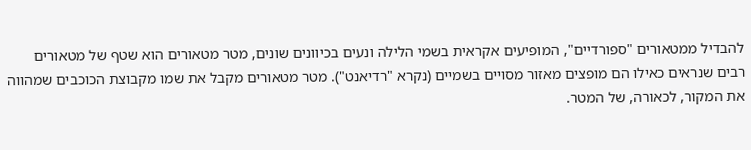להבדיל ממטאורים "ספורדיים", המופיעים אקראית בשמי הלילה ונעים בכיוונים שונים, מטר מטאורים הוא שטף של מטאורים רבים שנראים כאילו הם מופצים מאזור מסויים בשמיים (נקרא "רדיאנט"). מטר מטאורים מקבל את שמו מקבוצת הכוכבים שמהווה את המקור, לכאורה, של המטר.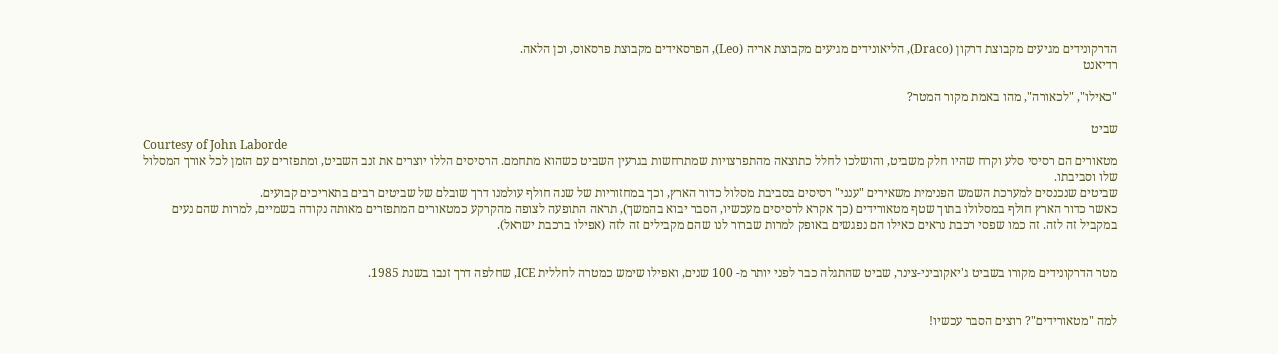הדרקונידים מגיעים מקבוצת דרקון (Draco), הליאונידים מגיעים מקבוצת אריה (Leo), הפרסאידים מקבוצת פרסאוס, וכן הלאה.
רדיאנט

"כאילו", "לכאורה", מהו באמת מקור המטר?

שביט
Courtesy of John Laborde
מטאורים הם רסיסי סלע וקרח שהיו חלק משביט, והושלכו לחלל כתוצאה מהתפרצויות שמתרחשות בגרעין השביט כשהוא מתחמם. הרסיסים הללו יוצרים את זנב השביט, ומתפזרים עם הזמן לכל אורך המסלול שלו וסביבתו.
שביטים שנכנסים למערכת השמש הפנימית משאירים "ענני" רסיסים בסביבת מסלול כדור הארץ, וכך במחזוריות של שנה חולף עולמנו דרך שובלם של שביטים רבים בתאריכים קבועים.
כאשר כדור הארץ חולף במסלולו בתוך שטף מטאורידים (כך אקרא לרסיסים מעכשיו, הסבר יבוא בהמשך), תראה התופעה לצופה מהקרקע כמטאורים המתפזרים מאותה נקודה בשמיים, למרות שהם נעים במקביל זה לזה. זה כמו שפסי רכבת נראים כאילו הם נפגשים באופק למרות שברור לנו שהם מקבילים זה לזה (אפילו ברכבת ישראל).


מטר הדרקונידים מקורו בשביט ג'יאקוביני-צינר, שביט שהתגלה כבר לפני יותר מ- 100 שנים, ואפילו שימש כמטרה לחללית ICE, שחלפה דרך זנבו בשנת 1985.


למה "מטאורידים"? רוצים הסבר עכשיו!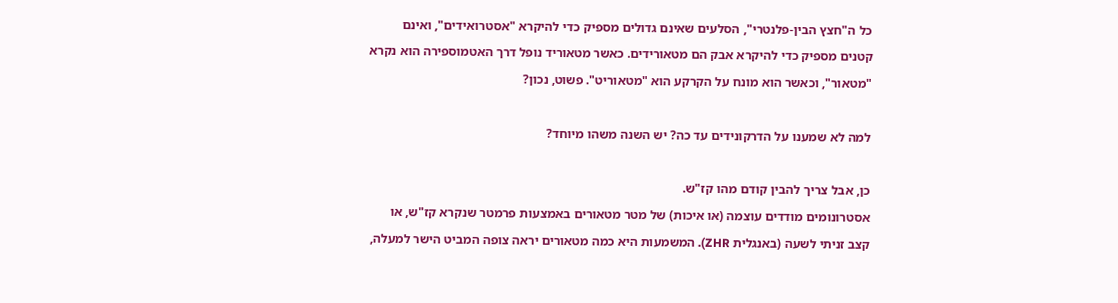כל ה"חצץ הבין-פלנטרי", הסלעים שאינם גדולים מספיק כדי להיקרא "אסטרואידים", ואינם קטנים מספיק כדי להיקרא אבק הם מטאורידים. כאשר מטאוריד נופל דרך האטמוספירה הוא נקרא "מטאור", וכאשר הוא מונח על הקרקע הוא "מטאוריט". פשוט, נכון?

למה לא שמענו על הדרקונידים עד כה? יש השנה משהו מיוחד?

כן, אבל צריך להבין קודם מהו קז"ש.
אסטרונומים מודדים עוצמה (או איכות) של מטר מטאורים באמצעות פרמטר שנקרא קז"ש, או קצב זניתי לשעה (באנגלית ZHR). המשמעות היא כמה מטאורים יראה צופה המביט הישר למעלה,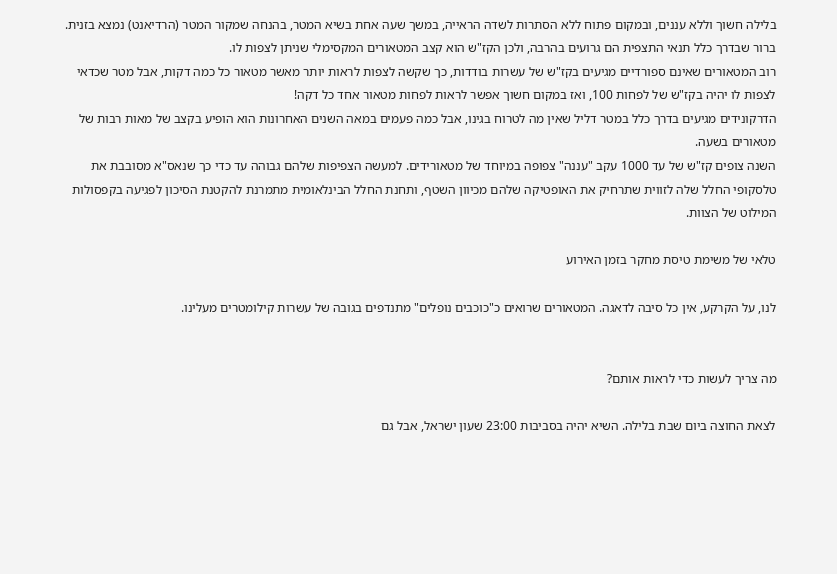בלילה חשוך וללא עננים, ובמקום פתוח ללא הסתרות לשדה הראייה, במשך שעה אחת בשיא המטר, בהנחה שמקור המטר (הרדיאנט) נמצא בזנית. ברור שבדרך כלל תנאי התצפית הם גרועים בהרבה, ולכן הקז"ש הוא קצב המטאורים המקסימלי שניתן לצפות לו.
רוב המטאורים שאינם ספורדיים מגיעים בקז"ש של עשרות בודדות, כך שקשה לצפות לראות יותר מאשר מטאור כל כמה דקות, אבל מטר שכדאי לצפות לו יהיה בקז"ש של לפחות 100, ואז במקום חשוך אפשר לראות לפחות מטאור אחד כל דקה!
הדרקונידים מגיעים בדרך כלל במטר דליל שאין מה לטרוח בגינו, אבל כמה פעמים במאה השנים האחרונות הוא הופיע בקצב של מאות רבות של מטאורים בשעה.
השנה צופים קז"ש של עד 1000 עקב "עננה" צפופה במיוחד של מטאורידים. למעשה הצפיפות שלהם גבוהה עד כדי כך שנאס"א מסובבת את טלסקופי החלל שלה לזווית שתרחיק את האופטיקה שלהם מכיוון השטף, ותחנת החלל הבינלאומית מתמרנת להקטנת הסיכון לפגיעה בקפסולות המילוט של הצוות.

טלאי של משימת טיסת מחקר בזמן האירוע

לנו, על הקרקע, אין כל סיבה לדאגה. המטאורים שרואים כ"כוכבים נופלים" מתנדפים בגובה של עשרות קילומטרים מעלינו.


מה צריך לעשות כדי לראות אותם?

לצאת החוצה ביום שבת בלילה. השיא יהיה בסביבות 23:00 שעון ישראל, אבל גם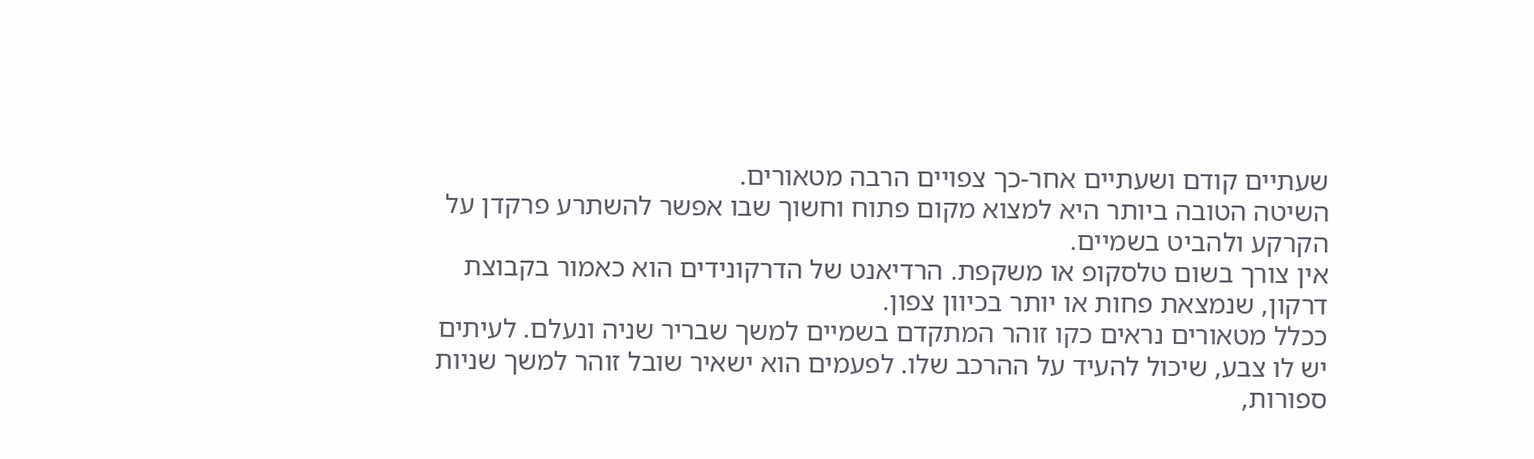שעתיים קודם ושעתיים אחר-כך צפויים הרבה מטאורים.
השיטה הטובה ביותר היא למצוא מקום פתוח וחשוך שבו אפשר להשתרע פרקדן על הקרקע ולהביט בשמיים.
אין צורך בשום טלסקופ או משקפת. הרדיאנט של הדרקונידים הוא כאמור בקבוצת דרקון, שנמצאת פחות או יותר בכיוון צפון.
ככלל מטאורים נראים כקו זוהר המתקדם בשמיים למשך שבריר שניה ונעלם. לעיתים יש לו צבע, שיכול להעיד על ההרכב שלו. לפעמים הוא ישאיר שובל זוהר למשך שניות ספורות,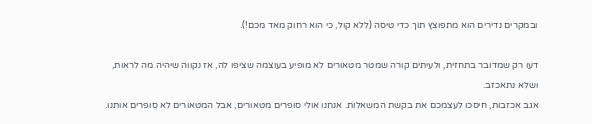ובמקרים נדירים הוא מתפוצץ תוך כדי טיסה (ללא קול, כי הוא רחוק מאד מכם!).

דעו רק שמדובר בתחזית, ולעיתים קורה שמטר מטאורים לא מופיע בעוצמה שציפו לה, אז נקווה שיהיה מה לראות, ושלא נתאכזב.
אגב אכזבות, חיסכו לעצמכם את בקשת המשאלות. אנחנו אולי סופרים מטאורים, אבל המטאורים לא סופרים אותנו.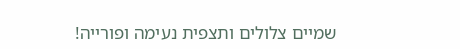שמיים צלולים ותצפית נעימה ופורייה!